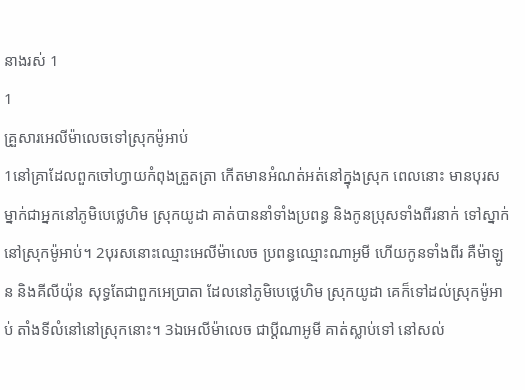នាងរស់ 1
1
គ្រួសារអេលីម៉ាលេចទៅស្រុកម៉ូអាប់
1នៅគ្រាដែលពួកចៅហ្វាយកំពុងត្រួតត្រា កើតមានអំណត់អត់នៅក្នុងស្រុក ពេលនោះ មានបុរសម្នាក់ជាអ្នកនៅភូមិបេថ្លេហិម ស្រុកយូដា គាត់បាននាំទាំងប្រពន្ធ និងកូនប្រុសទាំងពីរនាក់ ទៅស្នាក់នៅស្រុកម៉ូអាប់។ 2បុរសនោះឈ្មោះអេលីម៉ាលេច ប្រពន្ធឈ្មោះណាអូមី ហើយកូនទាំងពីរ គឺម៉ាឡូន និងគីលីយ៉ុន សុទ្ធតែជាពួកអេប្រាតា ដែលនៅភូមិបេថ្លេហិម ស្រុកយូដា គេក៏ទៅដល់ស្រុកម៉ូអាប់ តាំងទីលំនៅនៅស្រុកនោះ។ 3ឯអេលីម៉ាលេច ជាប្តីណាអូមី គាត់ស្លាប់ទៅ នៅសល់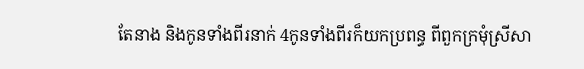តែនាង និងកូនទាំងពីរនាក់ 4កូនទាំងពីរក៏យកប្រពន្ធ ពីពួកក្រមុំស្រីសា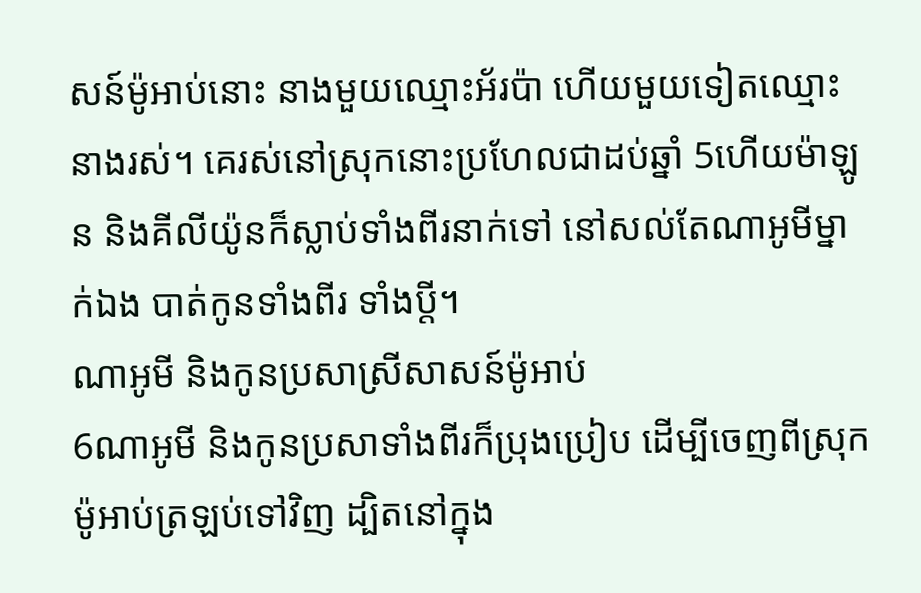សន៍ម៉ូអាប់នោះ នាងមួយឈ្មោះអ័រប៉ា ហើយមួយទៀតឈ្មោះនាងរស់។ គេរស់នៅស្រុកនោះប្រហែលជាដប់ឆ្នាំ 5ហើយម៉ាឡូន និងគីលីយ៉ូនក៏ស្លាប់ទាំងពីរនាក់ទៅ នៅសល់តែណាអូមីម្នាក់ឯង បាត់កូនទាំងពីរ ទាំងប្តី។
ណាអូមី និងកូនប្រសាស្រីសាសន៍ម៉ូអាប់
6ណាអូមី និងកូនប្រសាទាំងពីរក៏ប្រុងប្រៀប ដើម្បីចេញពីស្រុកម៉ូអាប់ត្រឡប់ទៅវិញ ដ្បិតនៅក្នុង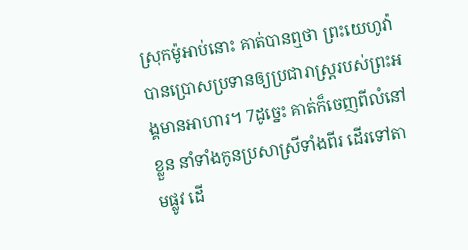ស្រុកម៉ូអាប់នោះ គាត់បានឮថា ព្រះយេហូវ៉ាបានប្រោសប្រទានឲ្យប្រជារាស្ត្ររបស់ព្រះអង្គមានអាហារ។ 7ដូច្នេះ គាត់ក៏ចេញពីលំនៅខ្លួន នាំទាំងកូនប្រសាស្រីទាំងពីរ ដើរទៅតាមផ្លូវ ដើ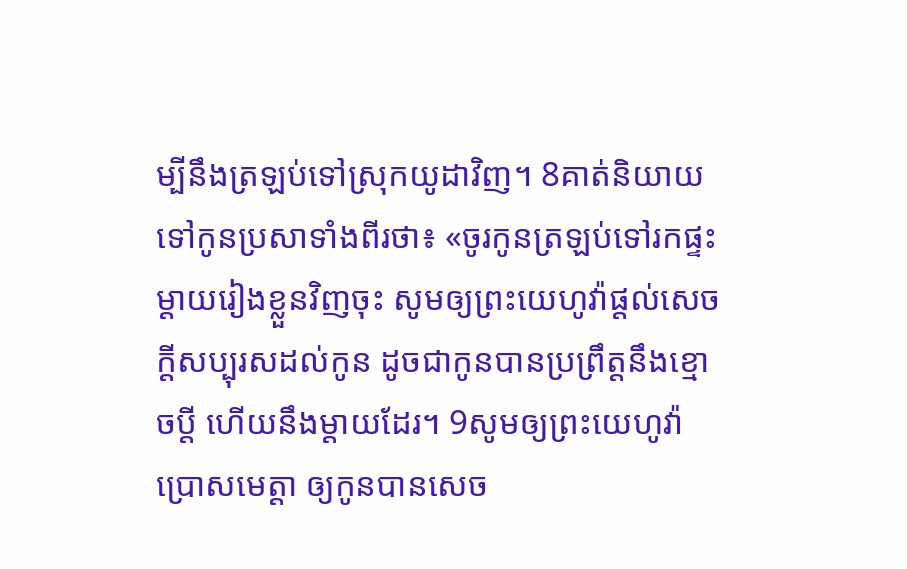ម្បីនឹងត្រឡប់ទៅស្រុកយូដាវិញ។ 8គាត់និយាយទៅកូនប្រសាទាំងពីរថា៖ «ចូរកូនត្រឡប់ទៅរកផ្ទះម្តាយរៀងខ្លួនវិញចុះ សូមឲ្យព្រះយេហូវ៉ាផ្តល់សេចក្ដីសប្បុរសដល់កូន ដូចជាកូនបានប្រព្រឹត្តនឹងខ្មោចប្តី ហើយនឹងម្តាយដែរ។ 9សូមឲ្យព្រះយេហូវ៉ាប្រោសមេត្តា ឲ្យកូនបានសេច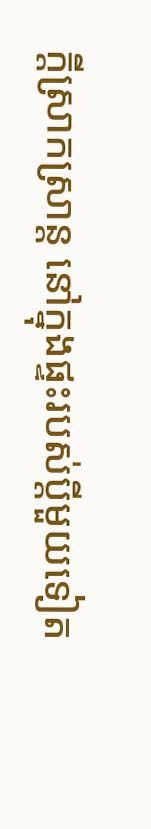ក្ដីស្រាកស្រាន្ត នៅក្នុងផ្ទះរបស់ប្តីមួយទៀត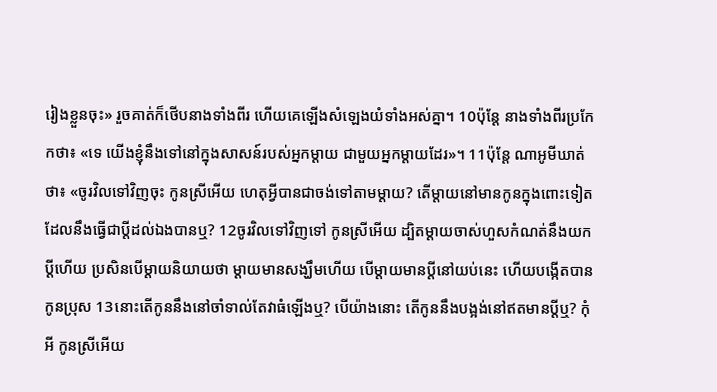រៀងខ្លួនចុះ» រួចគាត់ក៏ថើបនាងទាំងពីរ ហើយគេឡើងសំឡេងយំទាំងអស់គ្នា។ 10ប៉ុន្តែ នាងទាំងពីរប្រកែកថា៖ «ទេ យើងខ្ញុំនឹងទៅនៅក្នុងសាសន៍របស់អ្នកម្តាយ ជាមួយអ្នកម្តាយដែរ»។ 11ប៉ុន្តែ ណាអូមីឃាត់ថា៖ «ចូរវិលទៅវិញចុះ កូនស្រីអើយ ហេតុអ្វីបានជាចង់ទៅតាមម្តាយ? តើម្តាយនៅមានកូនក្នុងពោះទៀត ដែលនឹងធ្វើជាប្តីដល់ឯងបានឬ? 12ចូរវិលទៅវិញទៅ កូនស្រីអើយ ដ្បិតម្តាយចាស់ហួសកំណត់នឹងយកប្តីហើយ ប្រសិនបើម្តាយនិយាយថា ម្តាយមានសង្ឃឹមហើយ បើម្តាយមានប្តីនៅយប់នេះ ហើយបង្កើតបានកូនប្រុស 13នោះតើកូននឹងនៅចាំទាល់តែវាធំឡើងឬ? បើយ៉ាងនោះ តើកូននឹងបង្អង់នៅឥតមានប្តីឬ? កុំអី កូនស្រីអើយ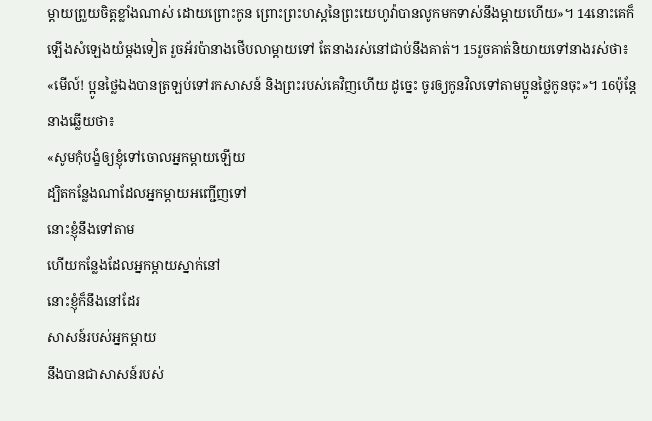ម្តាយព្រួយចិត្តខ្លាំងណាស់ ដោយព្រោះកូន ព្រោះព្រះហស្តនៃព្រះយេហូវ៉ាបានលូកមកទាស់នឹងម្តាយហើយ»។ 14នោះគេក៏ឡើងសំឡេងយំម្តងទៀត រួចអ័រប៉ានាងថើបលាម្តាយទៅ តែនាងរស់នៅជាប់នឹងគាត់។ 15រួចគាត់និយាយទៅនាងរស់ថា៖ «មើល៍! ប្អូនថ្លៃឯងបានត្រឡប់ទៅរកសាសន៍ និងព្រះរបស់គេវិញហើយ ដូច្នេះ ចូរឲ្យកូនវិលទៅតាមប្អូនថ្លៃកូនចុះ»។ 16ប៉ុន្តែ នាងឆ្លើយថា៖
«សូមកុំបង្ខំឲ្យខ្ញុំទៅចោលអ្នកម្តាយឡើយ
ដ្បិតកន្លែងណាដែលអ្នកម្តាយអញ្ជើញទៅ
នោះខ្ញុំនឹងទៅតាម
ហើយកន្លែងដែលអ្នកម្តាយស្នាក់នៅ
នោះខ្ញុំក៏នឹងនៅដែរ
សាសន៍របស់អ្នកម្តាយ
នឹងបានជាសាសន៍របស់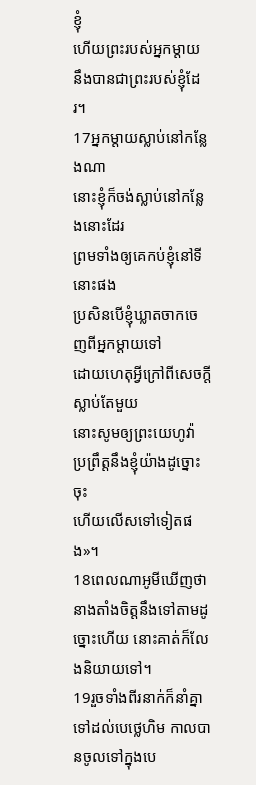ខ្ញុំ
ហើយព្រះរបស់អ្នកម្តាយ
នឹងបានជាព្រះរបស់ខ្ញុំដែរ។
17អ្នកម្តាយស្លាប់នៅកន្លែងណា
នោះខ្ញុំក៏ចង់ស្លាប់នៅកន្លែងនោះដែរ
ព្រមទាំងឲ្យគេកប់ខ្ញុំនៅទីនោះផង
ប្រសិនបើខ្ញុំឃ្លាតចាកចេញពីអ្នកម្តាយទៅ
ដោយហេតុអ្វីក្រៅពីសេចក្ដីស្លាប់តែមួយ
នោះសូមឲ្យព្រះយេហូវ៉ា
ប្រព្រឹត្តនឹងខ្ញុំយ៉ាងដូច្នោះចុះ
ហើយលើសទៅទៀតផង»។
18ពេលណាអូមីឃើញថា នាងតាំងចិត្តនឹងទៅតាមដូច្នោះហើយ នោះគាត់ក៏លែងនិយាយទៅ។
19រួចទាំងពីរនាក់ក៏នាំគ្នាទៅដល់បេថ្លេហិម កាលបានចូលទៅក្នុងបេ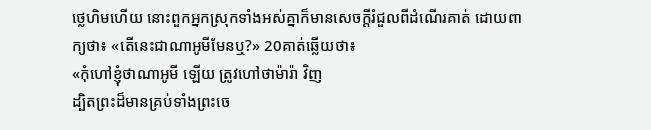ថ្លេហិមហើយ នោះពួកអ្នកស្រុកទាំងអស់គ្នាក៏មានសេចក្ដីរំជួលពីដំណើរគាត់ ដោយពាក្យថា៖ «តើនេះជាណាអូមីមែនឬ?» 20គាត់ឆ្លើយថា៖
«កុំហៅខ្ញុំថាណាអូមី ឡើយ ត្រូវហៅថាម៉ារ៉ា វិញ
ដ្បិតព្រះដ៏មានគ្រប់ទាំងព្រះចេ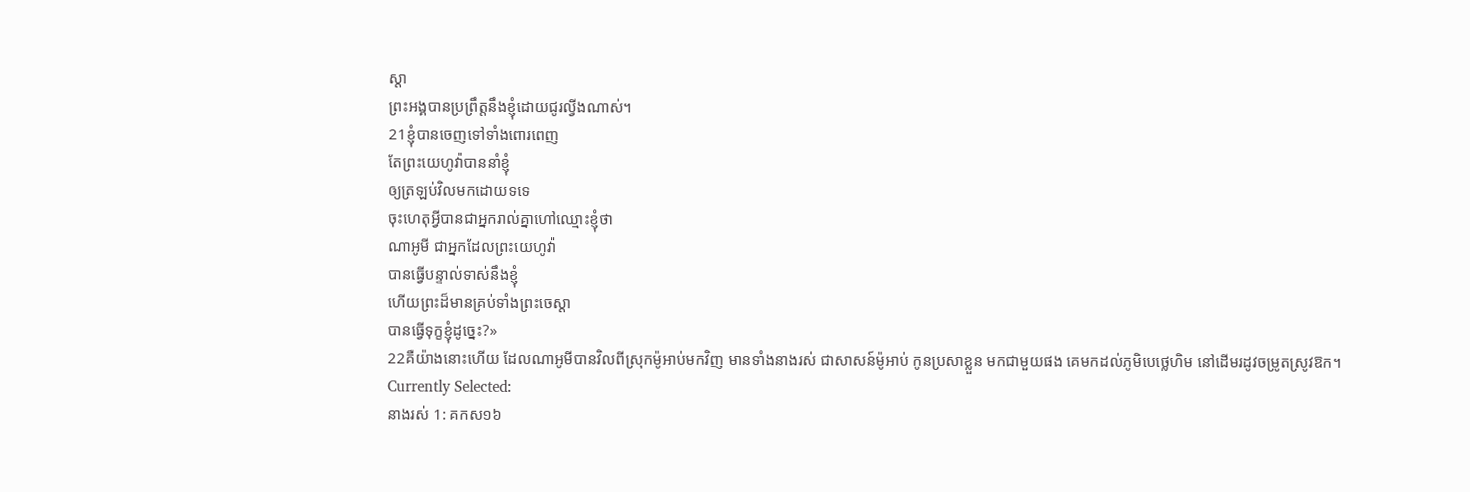ស្តា
ព្រះអង្គបានប្រព្រឹត្តនឹងខ្ញុំដោយជូរល្វីងណាស់។
21ខ្ញុំបានចេញទៅទាំងពោរពេញ
តែព្រះយេហូវ៉ាបាននាំខ្ញុំ
ឲ្យត្រឡប់វិលមកដោយទទេ
ចុះហេតុអ្វីបានជាអ្នករាល់គ្នាហៅឈ្មោះខ្ញុំថា
ណាអូមី ជាអ្នកដែលព្រះយេហូវ៉ា
បានធ្វើបន្ទាល់ទាស់នឹងខ្ញុំ
ហើយព្រះដ៏មានគ្រប់ទាំងព្រះចេស្តា
បានធ្វើទុក្ខខ្ញុំដូច្នេះ?»
22គឺយ៉ាងនោះហើយ ដែលណាអូមីបានវិលពីស្រុកម៉ូអាប់មកវិញ មានទាំងនាងរស់ ជាសាសន៍ម៉ូអាប់ កូនប្រសាខ្លួន មកជាមួយផង គេមកដល់ភូមិបេថ្លេហិម នៅដើមរដូវចម្រូតស្រូវឱក។
Currently Selected:
នាងរស់ 1: គកស១៦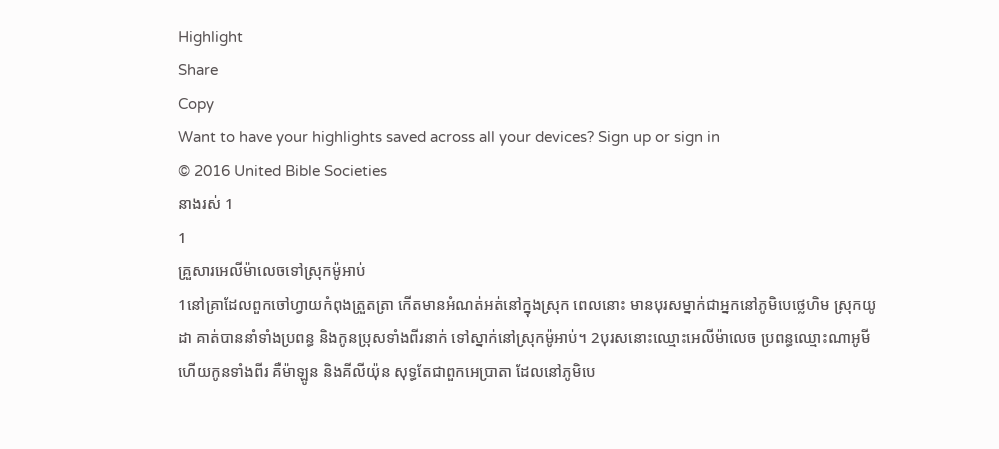Highlight
Share
Copy
Want to have your highlights saved across all your devices? Sign up or sign in
© 2016 United Bible Societies
នាងរស់ 1
1
គ្រួសារអេលីម៉ាលេចទៅស្រុកម៉ូអាប់
1នៅគ្រាដែលពួកចៅហ្វាយកំពុងត្រួតត្រា កើតមានអំណត់អត់នៅក្នុងស្រុក ពេលនោះ មានបុរសម្នាក់ជាអ្នកនៅភូមិបេថ្លេហិម ស្រុកយូដា គាត់បាននាំទាំងប្រពន្ធ និងកូនប្រុសទាំងពីរនាក់ ទៅស្នាក់នៅស្រុកម៉ូអាប់។ 2បុរសនោះឈ្មោះអេលីម៉ាលេច ប្រពន្ធឈ្មោះណាអូមី ហើយកូនទាំងពីរ គឺម៉ាឡូន និងគីលីយ៉ុន សុទ្ធតែជាពួកអេប្រាតា ដែលនៅភូមិបេ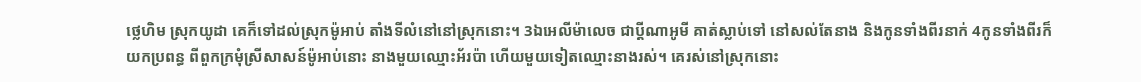ថ្លេហិម ស្រុកយូដា គេក៏ទៅដល់ស្រុកម៉ូអាប់ តាំងទីលំនៅនៅស្រុកនោះ។ 3ឯអេលីម៉ាលេច ជាប្តីណាអូមី គាត់ស្លាប់ទៅ នៅសល់តែនាង និងកូនទាំងពីរនាក់ 4កូនទាំងពីរក៏យកប្រពន្ធ ពីពួកក្រមុំស្រីសាសន៍ម៉ូអាប់នោះ នាងមួយឈ្មោះអ័រប៉ា ហើយមួយទៀតឈ្មោះនាងរស់។ គេរស់នៅស្រុកនោះ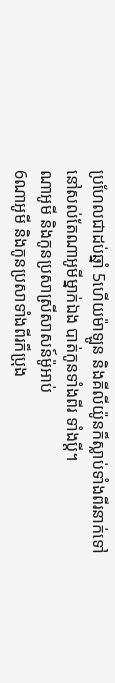ប្រហែលជាដប់ឆ្នាំ 5ហើយម៉ាឡូន និងគីលីយ៉ូនក៏ស្លាប់ទាំងពីរនាក់ទៅ នៅសល់តែណាអូមីម្នាក់ឯង បាត់កូនទាំងពីរ ទាំងប្តី។
ណាអូមី និងកូនប្រសាស្រីសាសន៍ម៉ូអាប់
6ណាអូមី និងកូនប្រសាទាំងពីរក៏ប្រុង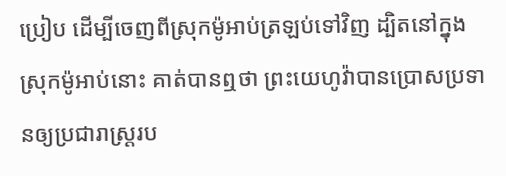ប្រៀប ដើម្បីចេញពីស្រុកម៉ូអាប់ត្រឡប់ទៅវិញ ដ្បិតនៅក្នុងស្រុកម៉ូអាប់នោះ គាត់បានឮថា ព្រះយេហូវ៉ាបានប្រោសប្រទានឲ្យប្រជារាស្ត្ររប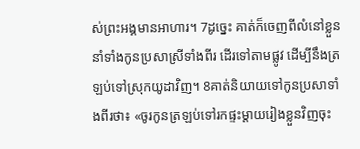ស់ព្រះអង្គមានអាហារ។ 7ដូច្នេះ គាត់ក៏ចេញពីលំនៅខ្លួន នាំទាំងកូនប្រសាស្រីទាំងពីរ ដើរទៅតាមផ្លូវ ដើម្បីនឹងត្រឡប់ទៅស្រុកយូដាវិញ។ 8គាត់និយាយទៅកូនប្រសាទាំងពីរថា៖ «ចូរកូនត្រឡប់ទៅរកផ្ទះម្តាយរៀងខ្លួនវិញចុះ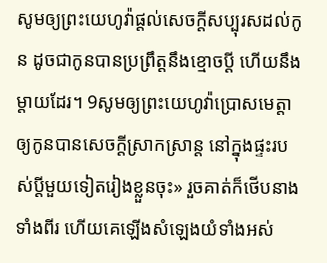សូមឲ្យព្រះយេហូវ៉ាផ្តល់សេចក្ដីសប្បុរសដល់កូន ដូចជាកូនបានប្រព្រឹត្តនឹងខ្មោចប្តី ហើយនឹងម្តាយដែរ។ 9សូមឲ្យព្រះយេហូវ៉ាប្រោសមេត្តា ឲ្យកូនបានសេចក្ដីស្រាកស្រាន្ត នៅក្នុងផ្ទះរបស់ប្តីមួយទៀតរៀងខ្លួនចុះ» រួចគាត់ក៏ថើបនាងទាំងពីរ ហើយគេឡើងសំឡេងយំទាំងអស់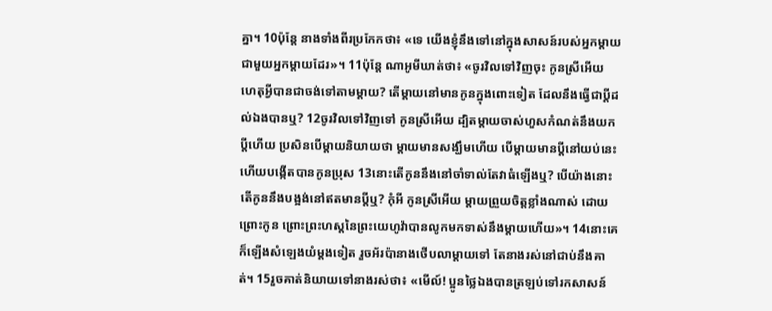គ្នា។ 10ប៉ុន្តែ នាងទាំងពីរប្រកែកថា៖ «ទេ យើងខ្ញុំនឹងទៅនៅក្នុងសាសន៍របស់អ្នកម្តាយ ជាមួយអ្នកម្តាយដែរ»។ 11ប៉ុន្តែ ណាអូមីឃាត់ថា៖ «ចូរវិលទៅវិញចុះ កូនស្រីអើយ ហេតុអ្វីបានជាចង់ទៅតាមម្តាយ? តើម្តាយនៅមានកូនក្នុងពោះទៀត ដែលនឹងធ្វើជាប្តីដល់ឯងបានឬ? 12ចូរវិលទៅវិញទៅ កូនស្រីអើយ ដ្បិតម្តាយចាស់ហួសកំណត់នឹងយកប្តីហើយ ប្រសិនបើម្តាយនិយាយថា ម្តាយមានសង្ឃឹមហើយ បើម្តាយមានប្តីនៅយប់នេះ ហើយបង្កើតបានកូនប្រុស 13នោះតើកូននឹងនៅចាំទាល់តែវាធំឡើងឬ? បើយ៉ាងនោះ តើកូននឹងបង្អង់នៅឥតមានប្តីឬ? កុំអី កូនស្រីអើយ ម្តាយព្រួយចិត្តខ្លាំងណាស់ ដោយព្រោះកូន ព្រោះព្រះហស្តនៃព្រះយេហូវ៉ាបានលូកមកទាស់នឹងម្តាយហើយ»។ 14នោះគេក៏ឡើងសំឡេងយំម្តងទៀត រួចអ័រប៉ានាងថើបលាម្តាយទៅ តែនាងរស់នៅជាប់នឹងគាត់។ 15រួចគាត់និយាយទៅនាងរស់ថា៖ «មើល៍! ប្អូនថ្លៃឯងបានត្រឡប់ទៅរកសាសន៍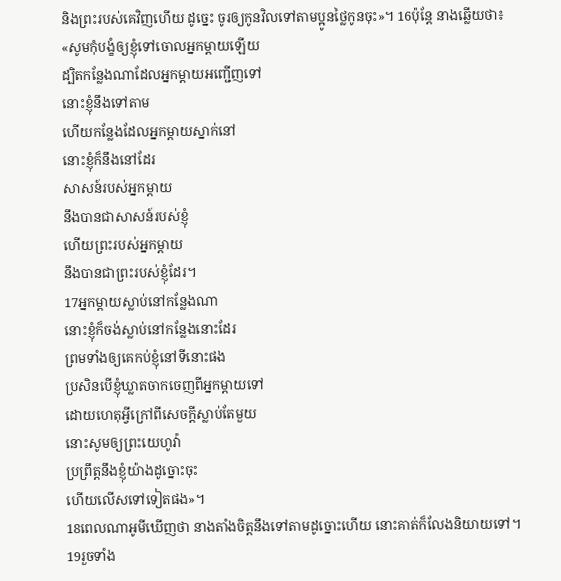និងព្រះរបស់គេវិញហើយ ដូច្នេះ ចូរឲ្យកូនវិលទៅតាមប្អូនថ្លៃកូនចុះ»។ 16ប៉ុន្តែ នាងឆ្លើយថា៖
«សូមកុំបង្ខំឲ្យខ្ញុំទៅចោលអ្នកម្តាយឡើយ
ដ្បិតកន្លែងណាដែលអ្នកម្តាយអញ្ជើញទៅ
នោះខ្ញុំនឹងទៅតាម
ហើយកន្លែងដែលអ្នកម្តាយស្នាក់នៅ
នោះខ្ញុំក៏នឹងនៅដែរ
សាសន៍របស់អ្នកម្តាយ
នឹងបានជាសាសន៍របស់ខ្ញុំ
ហើយព្រះរបស់អ្នកម្តាយ
នឹងបានជាព្រះរបស់ខ្ញុំដែរ។
17អ្នកម្តាយស្លាប់នៅកន្លែងណា
នោះខ្ញុំក៏ចង់ស្លាប់នៅកន្លែងនោះដែរ
ព្រមទាំងឲ្យគេកប់ខ្ញុំនៅទីនោះផង
ប្រសិនបើខ្ញុំឃ្លាតចាកចេញពីអ្នកម្តាយទៅ
ដោយហេតុអ្វីក្រៅពីសេចក្ដីស្លាប់តែមួយ
នោះសូមឲ្យព្រះយេហូវ៉ា
ប្រព្រឹត្តនឹងខ្ញុំយ៉ាងដូច្នោះចុះ
ហើយលើសទៅទៀតផង»។
18ពេលណាអូមីឃើញថា នាងតាំងចិត្តនឹងទៅតាមដូច្នោះហើយ នោះគាត់ក៏លែងនិយាយទៅ។
19រួចទាំង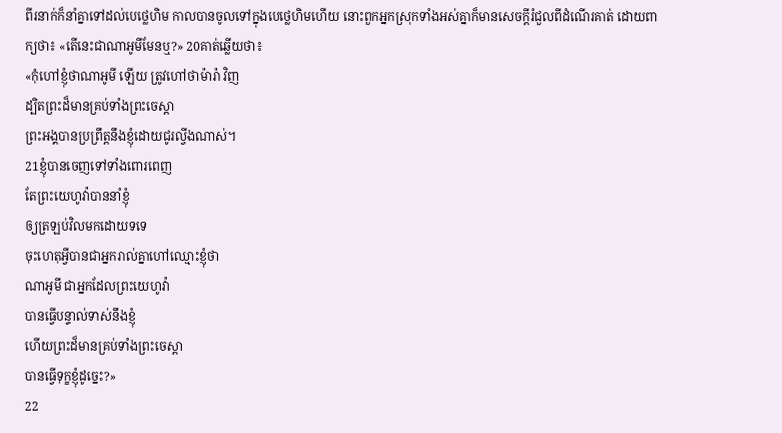ពីរនាក់ក៏នាំគ្នាទៅដល់បេថ្លេហិម កាលបានចូលទៅក្នុងបេថ្លេហិមហើយ នោះពួកអ្នកស្រុកទាំងអស់គ្នាក៏មានសេចក្ដីរំជួលពីដំណើរគាត់ ដោយពាក្យថា៖ «តើនេះជាណាអូមីមែនឬ?» 20គាត់ឆ្លើយថា៖
«កុំហៅខ្ញុំថាណាអូមី ឡើយ ត្រូវហៅថាម៉ារ៉ា វិញ
ដ្បិតព្រះដ៏មានគ្រប់ទាំងព្រះចេស្តា
ព្រះអង្គបានប្រព្រឹត្តនឹងខ្ញុំដោយជូរល្វីងណាស់។
21ខ្ញុំបានចេញទៅទាំងពោរពេញ
តែព្រះយេហូវ៉ាបាននាំខ្ញុំ
ឲ្យត្រឡប់វិលមកដោយទទេ
ចុះហេតុអ្វីបានជាអ្នករាល់គ្នាហៅឈ្មោះខ្ញុំថា
ណាអូមី ជាអ្នកដែលព្រះយេហូវ៉ា
បានធ្វើបន្ទាល់ទាស់នឹងខ្ញុំ
ហើយព្រះដ៏មានគ្រប់ទាំងព្រះចេស្តា
បានធ្វើទុក្ខខ្ញុំដូច្នេះ?»
22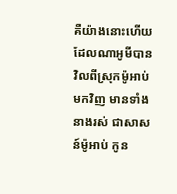គឺយ៉ាងនោះហើយ ដែលណាអូមីបានវិលពីស្រុកម៉ូអាប់មកវិញ មានទាំងនាងរស់ ជាសាសន៍ម៉ូអាប់ កូន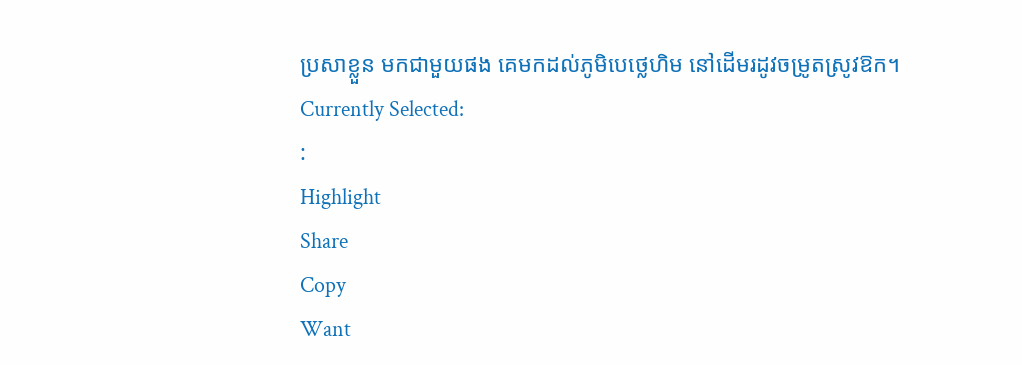ប្រសាខ្លួន មកជាមួយផង គេមកដល់ភូមិបេថ្លេហិម នៅដើមរដូវចម្រូតស្រូវឱក។
Currently Selected:
:
Highlight
Share
Copy
Want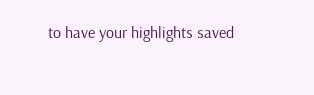to have your highlights saved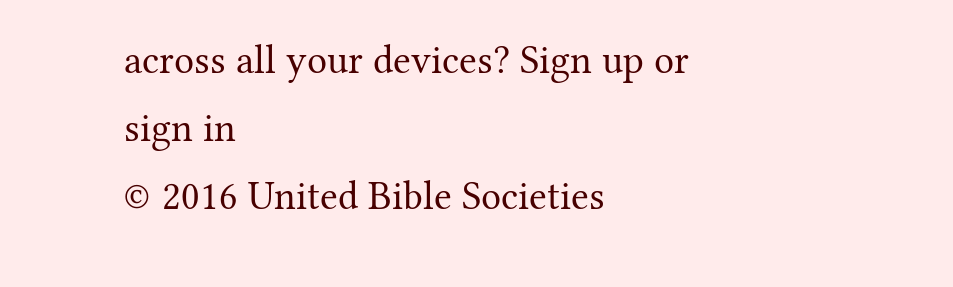across all your devices? Sign up or sign in
© 2016 United Bible Societies